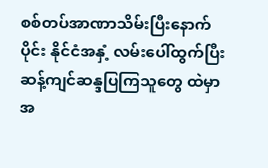စစ်တပ်အာဏာသိမ်းပြီးနောက်ပိုင်း နိုင်ငံအနှံ့ လမ်းပေါ်ထွက်ပြီး ဆန့်ကျင်ဆန္ဒပြကြသူတွေ ထဲမှာ အ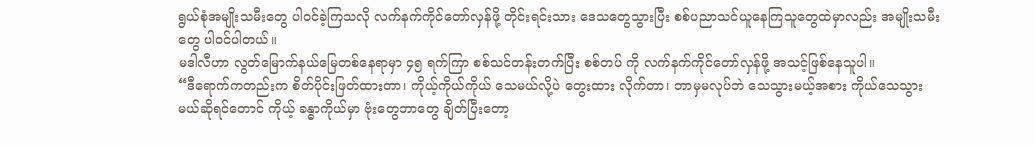ရွယ်စုံအမျိုးသမီးတွေ ပါဝင်ခဲ့ကြသလို လက်နက်ကိုင်တော်လှန်ဖို့ တိုင်းရင်းသား ဒေသတွေသွားပြီး စစ်ပညာသင်ယူနေကြသူတွေထဲမှာလည်း အမျိုးသမီးတွေ ပါဝင်ပါတယ်။
မဒါလီဟာ လွတ်မြောက်နယ်မြေတစ်နေရာမှာ ၄၅ ရက်ကြာ စစ်သင်တန်းတက်ပြီး စစ်တပ် ကို လက်နက်ကိုင်တော်လှန်ဖို့ အသင့်ဖြစ်နေသူပါ။
“ဒီရောက်ကတည်းက စိတ်ပိုင်းဖြတ်ထားတာ၊ ကိုယ့်ကိုယ်ကိုယ် သေမယ်လို့ပဲ တွေးထား လိုက်တာ၊ ဘာမှမလုပ်ဘဲ သေသွားမယ့်အစား ကိုယ်သေသွားမယ်ဆိုရင်တောင် ကိုယ့် ခန္ဓာကိုယ်မှာ ဗုံးတွေဘာတွေ ချိတ်ပြီးတော့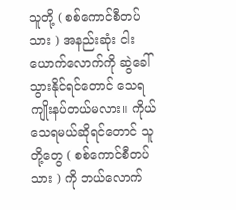သူတို့ ( စစ်ကောင်စီတပ်သား ) အနည်းဆုံး ငါးယောက်လောက်ကို ဆွဲခေါ်သွားနိုင်ရင်တောင် သေရကျိုးနပ်တယ်မလား။ ကိုယ် သေရမယ်ဆိုရင်တောင် သူတို့တွေ ( စစ်ကောင်စီတပ်သား ) ကို ဘယ်လောက်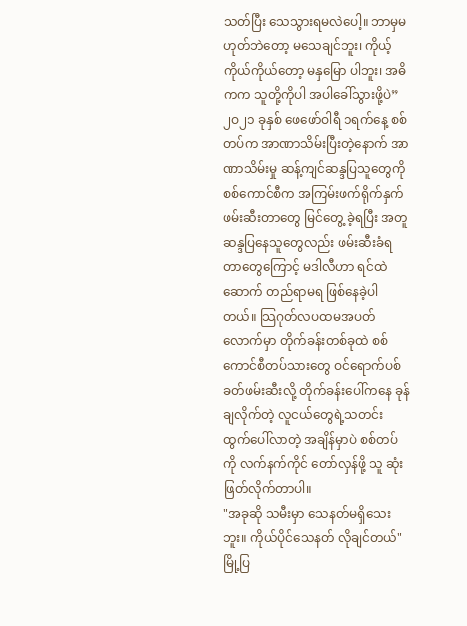သတ်ပြီး သေသွားရမလဲပေါ့။ ဘာမှမဟုတ်ဘဲတော့ မသေချင်ဘူး၊ ကိုယ့်ကိုယ်ကိုယ်တော့ မနှမြော ပါဘူး၊ အဓိကက သူတို့ကိုပါ အပါခေါ်သွားဖို့ပဲ”
၂ဝ၂၁ ခုနှစ် ဖေဖော်ဝါရီ ၁ရက်နေ့ စစ်တပ်က အာဏာသိမ်းပြီးတဲ့နောက် အာဏာသိမ်းမှု ဆန့်ကျင်ဆန္ဒပြသူတွေကို စစ်ကောင်စီက အကြမ်းဖက်ရိုက်နှက်ဖမ်းဆီးတာတွေ မြင်တွေ့ ခဲ့ရပြီး အတူဆန္ဒပြနေသူတွေလည်း ဖမ်းဆီးခံရတာတွေကြောင့် မဒါလီဟာ ရင်ထဲဆောက် တည်ရာမရ ဖြစ်နေခဲ့ပါတယ်။ သြဂုတ်လပထမအပတ်လောက်မှာ တိုက်ခန်းတစ်ခုထဲ စစ်ကောင်စီတပ်သားတွေ ဝင်ရောက်ပစ်ခတ်ဖမ်းဆီးလို့ တိုက်ခန်းပေါ်ကနေ ခုန်ချလိုက်တဲ့ လူငယ်တွေရဲ့သတင်း ထွက်ပေါ်လာတဲ့ အချိန်မှာပဲ စစ်တပ်ကို လက်နက်ကိုင် တော်လှန်ဖို့ သူ ဆုံးဖြတ်လိုက်တာပါ။
"အခုဆို သမီးမှာ သေနတ်မရှိသေးဘူး။ ကိုယ်ပိုင်သေနတ် လိုချင်တယ်"
မြို့ပြ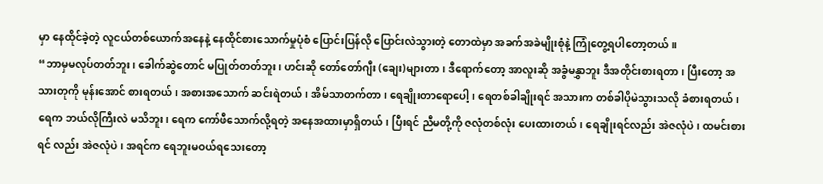မှာ နေထိုင်ခဲ့တဲ့ လူငယ်တစ်ယောက်အနေနဲ့ နေထိုင်စားသောက်မှုပုံစံ ပြောင်းပြန်လို ပြောင်းလဲသွားတဲ့ တောထဲမှာ အခက်အခဲမျိုးစုံနဲ့ ကြုံတွေ့ရပါတော့တယ်။
“ဘာမှမလုပ်တတ်ဘူး၊ ခေါက်ဆွဲတောင် မပြုတ်တတ်ဘူး၊ ဟင်းဆို တော်တော်ဂျီး (ချေး)များတာ၊ ဒီရောက်တော့ အာလူးဆို အခွံမနွှာဘူး ဒီအတိုင်းစားရတာ၊ ပြီးတော့ အသားတုကို မုန်းအောင် စားရတယ်၊ အစားအသောက် ဆင်းရဲတယ်၊ အိမ်သာတက်တာ၊ ရေချိုးတာရောပေါ့၊ ရေတစ်ခါချိုးရင် အသားက တစ်ခါပိုမဲသွားသလို ခံစားရတယ်၊ ရေက ဘယ်လိုကြီးလဲ မသိဘူး၊ ရေက ကော်ဖီသောက်လို့ရတဲ့ အနေအထားမှာရှိတယ်၊ ပြီးရင် ညီမတို့ကို ဇလုံတစ်လုံး ပေးထားတယ်၊ ရေချိုးရင်လည်း အဲဇလုံပဲ၊ ထမင်းစားရင် လည်း အဲဇလုံပဲ၊ အရင်က ရေဘူးမဝယ်ရသေးတော့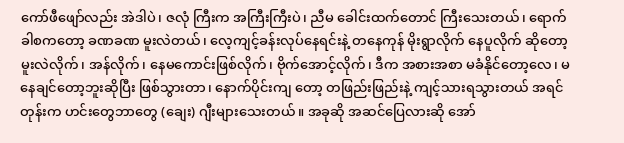ကော်ဖီဖျော်လည်း အဲဒါပဲ၊ ဇလုံ ကြီးက အကြီးကြီးပဲ၊ ညီမ ခေါင်းထက်တောင် ကြီးသေးတယ်၊ ရောက်ခါစကတော့ ခဏခဏ မူးလဲတယ်၊ လေ့ကျင့်ခန်းလုပ်နေရင်းနဲ့ တနေကုန် မိုးရွာလိုက် နေပူလိုက် ဆိုတော့ မူးလဲလိုက်၊ အန်လိုက်၊ နေမကောင်းဖြစ်လိုက်၊ ဗိုက်အောင့်လိုက်၊ ဒီက အစားအစာ မခံနိုင်တော့လေ၊ မနေချင်တော့ဘူးဆိုပြီး ဖြစ်သွားတာ၊ နောက်ပိုင်းကျ တော့ တဖြည်းဖြည်းနဲ့ ကျင့်သားရသွားတယ် အရင်တုန်းက ဟင်းတွေဘာတွေ (ချေး) ဂျီးများသေးတယ်။ အခုဆို အဆင်ပြေလားဆို အော်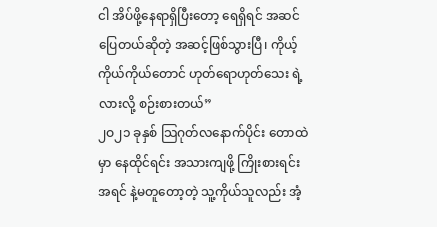ငါ အိပ်ဖို့နေရာရှိပြီးတော့ ရေရှိရင် အဆင်ပြေတယ်ဆိုတဲ့ အဆင့်ဖြစ်သွားပြီ၊ ကိုယ့်ကိုယ်ကိုယ်တောင် ဟုတ်ရောဟုတ်သေး ရဲ့လားလို့ စဉ်းစားတယ်”
၂ဝ၂၁ ခုနှစ် သြဂုတ်လနောက်ပိုင်း တောထဲမှာ နေထိုင်ရင်း အသားကျဖို့ ကြိုးစားရင်း အရင် နဲ့မတူတော့တဲ့ သူ့ကိုယ်သူလည်း အံ့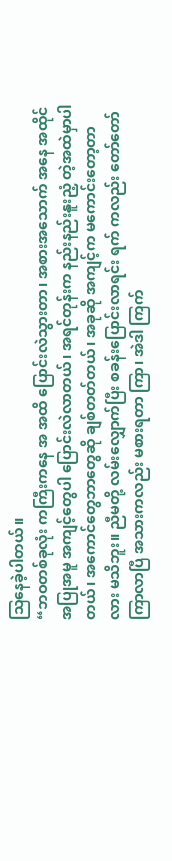သြနေခဲ့ပါတယ်။
“ဘဝတစ်ခုလုံး ကကြီးကနေ အ အထိ ပြောင်းလဲသွားတာ၊ အစားအသောက် အနေ အထိုင် အပြုအမူ အကျင့်တွေပါ ပြောင်းလဲလာတယ်၊ အရင်တုန်းက နည်းနည်းနူးညံ့ တဲ့အထဲမှာပါတယ်၊ အကောင်တွေဘာတွေဆို ချစ်တတ်တယ်၊ အခုဆို အကျင့်က မကောင်းတော့တာလား မသိဘူး။ ညီမတို့ လမ်းလျှောက်ပြီး စခန်းပြောင်းလာရင်း ရက် ကလည်း တော်တော်ကြာလာပြီ အသားကလည်း မစားရတာ ကြာ၊ အဲဒါ ကြက်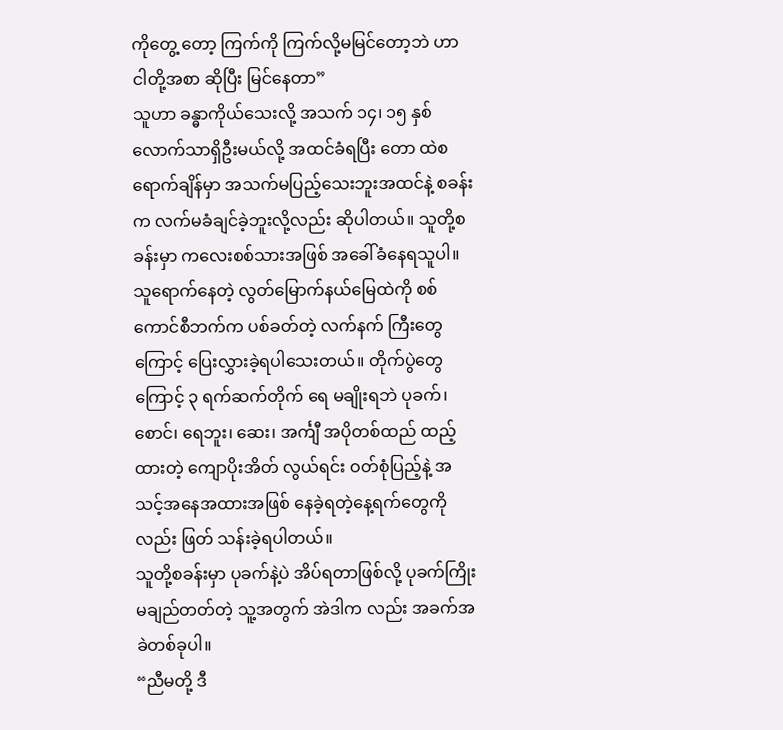ကိုတွေ့ တော့ ကြက်ကို ကြက်လို့မမြင်တော့ဘဲ ဟာ ငါတို့အစာ ဆိုပြီး မြင်နေတာ”
သူဟာ ခန္ဓာကိုယ်သေးလို့ အသက် ၁၄၊ ၁၅ နှစ်လောက်သာရှိဦးမယ်လို့ အထင်ခံရပြီး တော ထဲစရောက်ချိန်မှာ အသက်မပြည့်သေးဘူးအထင်နဲ့ စခန်းက လက်မခံချင်ခဲ့ဘူးလို့လည်း ဆိုပါတယ်။ သူတို့စခန်းမှာ ကလေးစစ်သားအဖြစ် အခေါ်ခံနေရသူပါ။
သူရောက်နေတဲ့ လွတ်မြောက်နယ်မြေထဲကို စစ်ကောင်စီဘက်က ပစ်ခတ်တဲ့ လက်နက် ကြီးတွေကြောင့် ပြေးလွှားခဲ့ရပါသေးတယ်။ တိုက်ပွဲတွေကြောင့် ၃ ရက်ဆက်တိုက် ရေ မချိုးရဘဲ ပုခက်၊ စောင်၊ ရေဘူး၊ ဆေး၊ အင်္ကျီ အပိုတစ်ထည် ထည့်ထားတဲ့ ကျောပိုးအိတ် လွယ်ရင်း ဝတ်စုံပြည့်နဲ့ အသင့်အနေအထားအဖြစ် နေခဲ့ရတဲ့နေ့ရက်တွေကိုလည်း ဖြတ် သန်းခဲ့ရပါတယ်။
သူတို့စခန်းမှာ ပုခက်နဲ့ပဲ အိပ်ရတာဖြစ်လို့ ပုခက်ကြိုးမချည်တတ်တဲ့ သူ့အတွက် အဲဒါက လည်း အခက်အခဲတစ်ခုပါ။
“ညီမတို့ ဒီ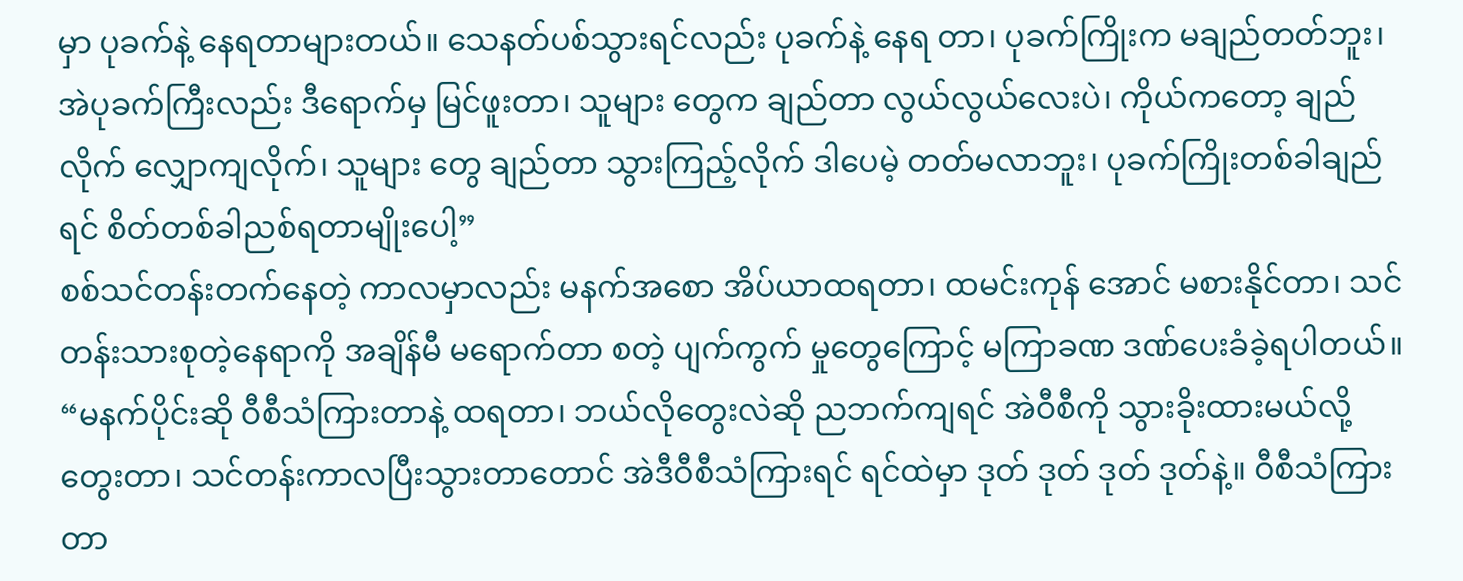မှာ ပုခက်နဲ့ နေရတာများတယ်။ သေနတ်ပစ်သွားရင်လည်း ပုခက်နဲ့ နေရ တာ၊ ပုခက်ကြိုးက မချည်တတ်ဘူး၊ အဲပုခက်ကြီးလည်း ဒီရောက်မှ မြင်ဖူးတာ၊ သူများ တွေက ချည်တာ လွယ်လွယ်လေးပဲ၊ ကိုယ်ကတော့ ချည်လိုက် လျှောကျလိုက်၊ သူများ တွေ ချည်တာ သွားကြည့်လိုက် ဒါပေမဲ့ တတ်မလာဘူး၊ ပုခက်ကြိုးတစ်ခါချည်ရင် စိတ်တစ်ခါညစ်ရတာမျိုးပေါ့”
စစ်သင်တန်းတက်နေတဲ့ ကာလမှာလည်း မနက်အစော အိပ်ယာထရတာ၊ ထမင်းကုန် အောင် မစားနိုင်တာ၊ သင်တန်းသားစုတဲ့နေရာကို အချိန်မီ မရောက်တာ စတဲ့ ပျက်ကွက် မှုတွေကြောင့် မကြာခဏ ဒဏ်ပေးခံခဲ့ရပါတယ်။
“မနက်ပိုင်းဆို ဝီစီသံကြားတာနဲ့ ထရတာ၊ ဘယ်လိုတွေးလဲဆို ညဘက်ကျရင် အဲဝီစီကို သွားခိုးထားမယ်လို့ တွေးတာ၊ သင်တန်းကာလပြီးသွားတာတောင် အဲဒီဝီစီသံကြားရင် ရင်ထဲမှာ ဒုတ် ဒုတ် ဒုတ် ဒုတ်နဲ့။ ဝီစီသံကြားတာ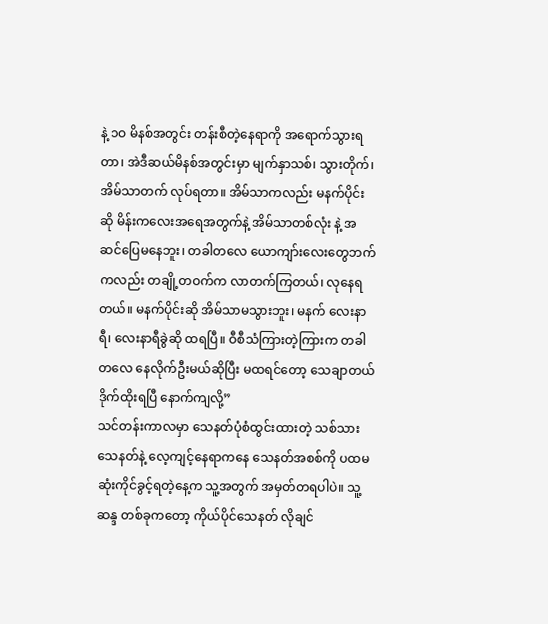နဲ့ ၁ဝ မိနစ်အတွင်း တန်းစီတဲ့နေရာကို အရောက်သွားရတာ၊ အဲဒီဆယ်မိနစ်အတွင်းမှာ မျက်နှာသစ်၊ သွားတိုက်၊ အိမ်သာတက် လုပ်ရတာ။ အိမ်သာကလည်း မနက်ပိုင်းဆို မိန်းကလေးအရေအတွက်နဲ့ အိမ်သာတစ်လုံး နဲ့ အဆင်ပြေမနေဘူး၊ တခါတလေ ယောကျာ်းလေးတွေဘက်ကလည်း တချို့တဝက်က လာတက်ကြတယ်၊ လုနေရတယ်။ မနက်ပိုင်းဆို အိမ်သာမသွားဘူး၊ မနက် လေးနာရီ၊ လေးနာရီခွဲဆို ထရပြီ။ ဝီစီသံကြားတဲ့ကြားက တခါတလေ နေလိုက်ဦးမယ်ဆိုပြီး မထရင်တော့ သေချာတယ် ဒိုက်ထိုးရပြီ နောက်ကျလို့”
သင်တန်းကာလမှာ သေနတ်ပုံစံထွင်းထားတဲ့ သစ်သားသေနတ်နဲ့ လေ့ကျင့်နေရာကနေ သေနတ်အစစ်ကို ပထမဆုံးကိုင်ခွင့်ရတဲ့နေ့က သူ့အတွက် အမှတ်တရပါပဲ။ သူ့ဆန္ဒ တစ်ခုကတော့ ကိုယ်ပိုင်သေနတ် လိုချင်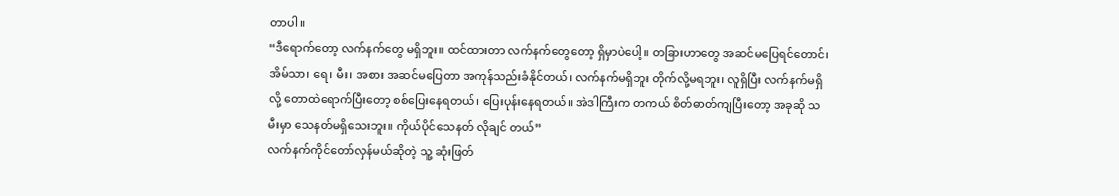တာပါ။
“ဒီရောက်တော့ လက်နက်တွေ မရှိဘူး။ ထင်ထားတာ လက်နက်တွေတော့ ရှိမှာပဲပေါ့။ တခြားဟာတွေ အဆင်မပြေရင်တောင်၊ အိမ်သာ၊ ရေ၊ မီး၊ အစား အဆင်မပြေတာ အကုန်သည်းခံနိုင်တယ်၊ လက်နက်မရှိဘူး တိုက်လို့မရဘူး၊ လူရှိပြီး လက်နက်မရှိလို့ တောထဲရောက်ပြီးတော့ စစ်ပြေးနေရတယ်၊ ပြေးပုန်းနေရတယ်။ အဲဒါကြီးက တကယ် စိတ်ဓာတ်ကျပြီးတော့ အခုဆို သမီးမှာ သေနတ်မရှိသေးဘူး။ ကိုယ်ပိုင်သေနတ် လိုချင် တယ်”
လက်နက်ကိုင်တော်လှန်မယ်ဆိုတဲ့ သူ့ ဆုံးဖြတ်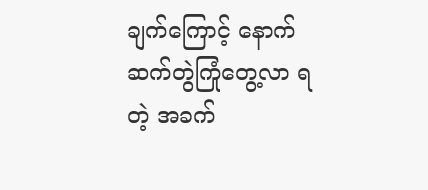ချက်ကြောင့် နောက်ဆက်တွဲကြုံတွေ့လာ ရတဲ့ အခက်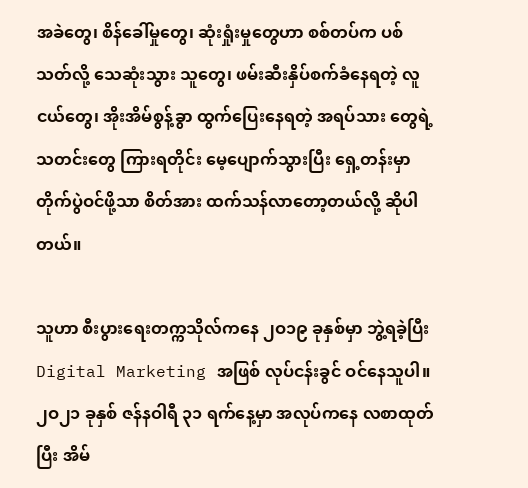အခဲတွေ၊ စိန်ခေါ်မှုတွေ၊ ဆုံးရှုံးမှုတွေဟာ စစ်တပ်က ပစ်သတ်လို့ သေဆုံးသွား သူတွေ၊ ဖမ်းဆီးနှိပ်စက်ခံနေရတဲ့ လူငယ်တွေ၊ အိုးအိမ်စွန့်ခွာ ထွက်ပြေးနေရတဲ့ အရပ်သား တွေရဲ့သတင်းတွေ ကြားရတိုင်း မေ့ပျောက်သွားပြီး ရှေ့တန်းမှာ တိုက်ပွဲဝင်ဖို့သာ စိတ်အား ထက်သန်လာတော့တယ်လို့ ဆိုပါတယ်။

သူဟာ စီးပွားရေးတက္ကသိုလ်ကနေ ၂ဝ၁၉ ခုနှစ်မှာ ဘွဲ့ရခဲ့ပြီး Digital Marketing အဖြစ် လုပ်ငန်းခွင် ဝင်နေသူပါ။ ၂ဝ၂၁ ခုနှစ် ဇန်နဝါရီ ၃၁ ရက်နေ့မှာ အလုပ်ကနေ လစာထုတ်ပြီး အိမ်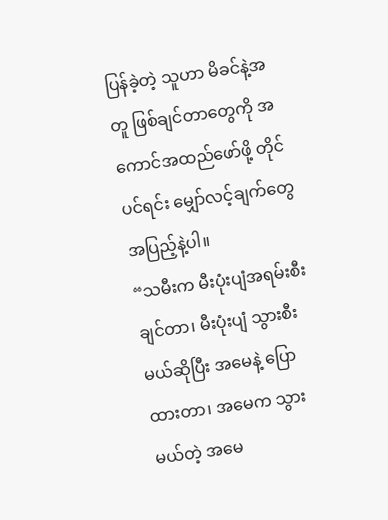ပြန်ခဲ့တဲ့ သူဟာ မိခင်နဲ့အတူ ဖြစ်ချင်တာတွေကို အကောင်အထည်ဖော်ဖို့ တိုင်ပင်ရင်း မျှော်လင့်ချက်တွေ အပြည့်နဲ့ပါ။
“သမီးက မီးပုံးပျံအရမ်းစီးချင်တာ၊ မီးပုံးပျံ သွားစီးမယ်ဆိုပြီး အမေနဲ့ ပြောထားတာ၊ အမေက သွားမယ်တဲ့ အမေ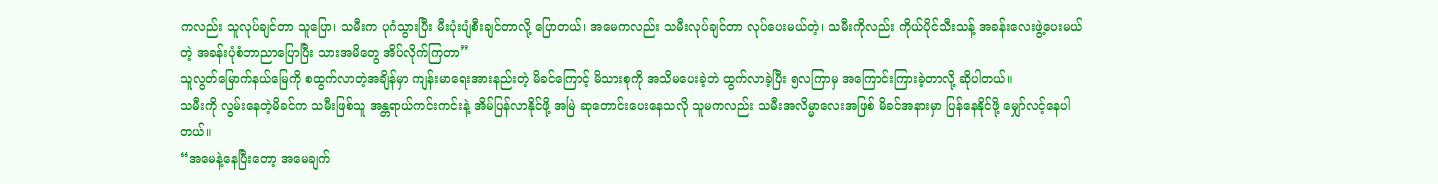ကလည်း သူလုပ်ချင်တာ သူပြော၊ သမီးက ပုဂံသွားပြီး မီးပုံးပျံစီးချင်တာလို့ ပြောတယ်၊ အမေကလည်း သမီးလုပ်ချင်တာ လုပ်ပေးမယ်တဲ့၊ သမီးကိုလည်း ကိုယ်ပိုင်သီးသန့် အခန်းလေးဖွဲ့ပေးမယ်တဲ့ အခန်းပုံစံဘာညာပြောပြီး သားအမိတွေ အိပ်လိုက်ကြတာ”
သူလွတ်မြောက်နယ်မြေကို စထွက်လာတဲ့အချိန်မှာ ကျန်းမာရေးအားနည်းတဲ့ မိခင်ကြောင့် မိသားစုကို အသိမပေးခဲ့ဘဲ ထွက်လာခဲ့ပြီး ၅လကြာမှ အကြောင်းကြားခဲ့တာလို့ ဆိုပါတယ်။
သမီးကို လွမ်းနေတဲ့မိခင်က သမီးဖြစ်သူ အန္တရာယ်ကင်းကင်းနဲ့ အိမ်ပြန်လာနိုင်ဖို့ အမြဲ ဆုတောင်းပေးနေသလို သူမကလည်း သမီးအလိမ္မာလေးအဖြစ် မိခင်အနားမှာ ပြန်နေနိုင်ဖို့ မျှော်လင့်နေပါတယ်။
“အမေနဲ့နေပြီးတော့ အမေချက်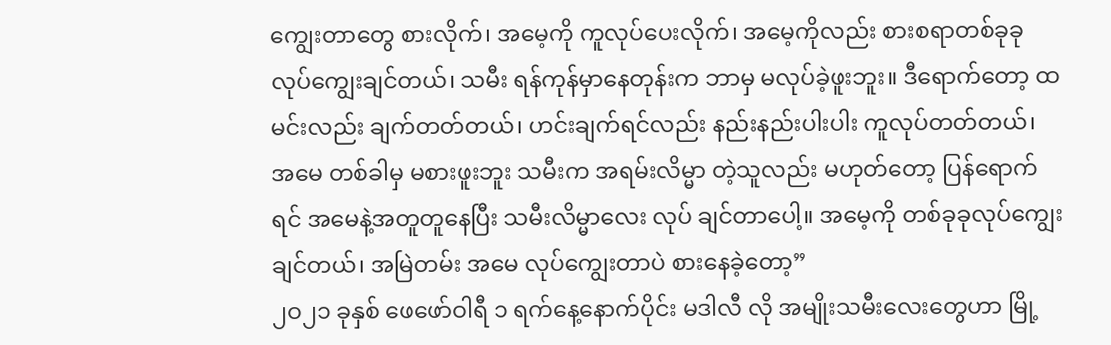ကျွေးတာတွေ စားလိုက်၊ အမေ့ကို ကူလုပ်ပေးလိုက်၊ အမေ့ကိုလည်း စားစရာတစ်ခုခု လုပ်ကျွေးချင်တယ်၊ သမီး ရန်ကုန်မှာနေတုန်းက ဘာမှ မလုပ်ခဲ့ဖူးဘူး။ ဒီရောက်တော့ ထမင်းလည်း ချက်တတ်တယ်၊ ဟင်းချက်ရင်လည်း နည်းနည်းပါးပါး ကူလုပ်တတ်တယ်၊ အမေ တစ်ခါမှ မစားဖူးဘူး သမီးက အရမ်းလိမ္မာ တဲ့သူလည်း မဟုတ်တော့ ပြန်ရောက်ရင် အမေနဲ့အတူတူနေပြီး သမီးလိမ္မာလေး လုပ် ချင်တာပေါ့။ အမေ့ကို တစ်ခုခုလုပ်ကျွေးချင်တယ်၊ အမြဲတမ်း အမေ လုပ်ကျွေးတာပဲ စားနေခဲ့တော့”
၂ဝ၂၁ ခုနှစ် ဖေဖော်ဝါရီ ၁ ရက်နေ့နောက်ပိုင်း မဒါလီ လို အမျိုးသမီးလေးတွေဟာ မြို့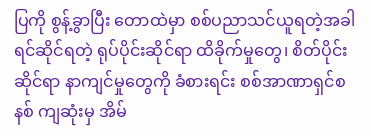ပြကို စွန့်ခွာပြီး တောထဲမှာ စစ်ပညာသင်ယူရတဲ့အခါ ရင်ဆိုင်ရတဲ့ ရုပ်ပိုင်းဆိုင်ရာ ထိခိုက်မှုတွေ၊ စိတ်ပိုင်းဆိုင်ရာ နာကျင်မှုတွေကို ခံစားရင်း စစ်အာဏာရှင်စနစ် ကျဆုံးမှ အိမ်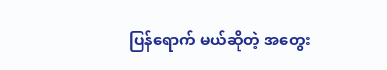ပြန်ရောက် မယ်ဆိုတဲ့ အတွေး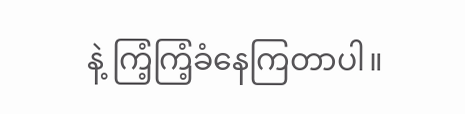နဲ့ ကြံ့ကြံ့ခံနေကြတာပါ။